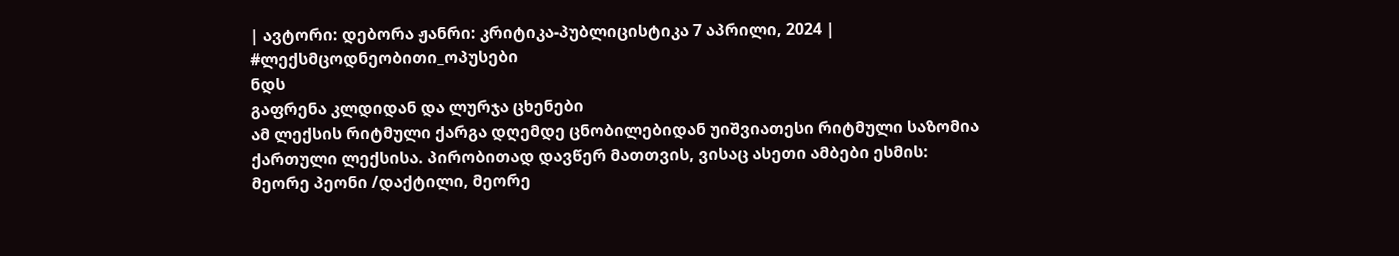| ავტორი: დებორა ჟანრი: კრიტიკა-პუბლიცისტიკა 7 აპრილი, 2024 |
#ლექსმცოდნეობითი_ოპუსები
ნდს
გაფრენა კლდიდან და ლურჯა ცხენები
ამ ლექსის რიტმული ქარგა დღემდე ცნობილებიდან უიშვიათესი რიტმული საზომია ქართული ლექსისა. პირობითად დავწერ მათთვის, ვისაც ასეთი ამბები ესმის: მეორე პეონი /დაქტილი, მეორე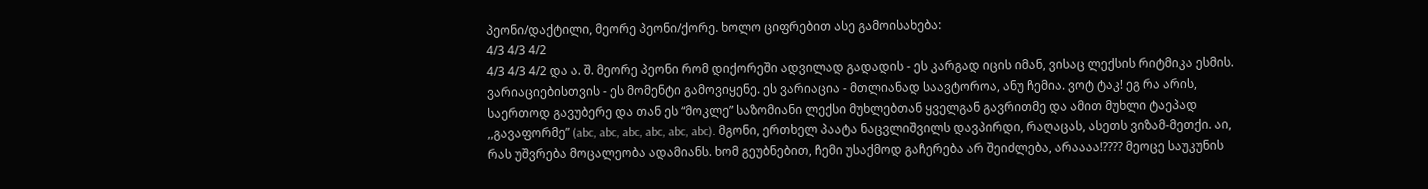პეონი/დაქტილი, მეორე პეონი/ქორე. ხოლო ციფრებით ასე გამოისახება:
4/3 4/3 4/2
4/3 4/3 4/2 და ა. შ. მეორე პეონი რომ დიქორეში ადვილად გადადის - ეს კარგად იცის იმან, ვისაც ლექსის რიტმიკა ესმის. ვარიაციებისთვის - ეს მომენტი გამოვიყენე. ეს ვარიაცია - მთლიანად საავტოროა, ანუ ჩემია. ვოტ ტაკ! ეგ რა არის, საერთოდ გავუბერე და თან ეს “მოკლე” საზომიანი ლექსი მუხლებთან ყველგან გავრითმე და ამით მუხლი ტაეპად ,,გავაფორმე” (abc, abc, abc, abc, abc, abc). მგონი, ერთხელ პაატა ნაცვლიშვილს დავპირდი, რაღაცას, ასეთს ვიზამ-მეთქი. აი, რას უშვრება მოცალეობა ადამიანს. ხომ გეუბნებით, ჩემი უსაქმოდ გაჩერება არ შეიძლება, არაააა!???? მეოცე საუკუნის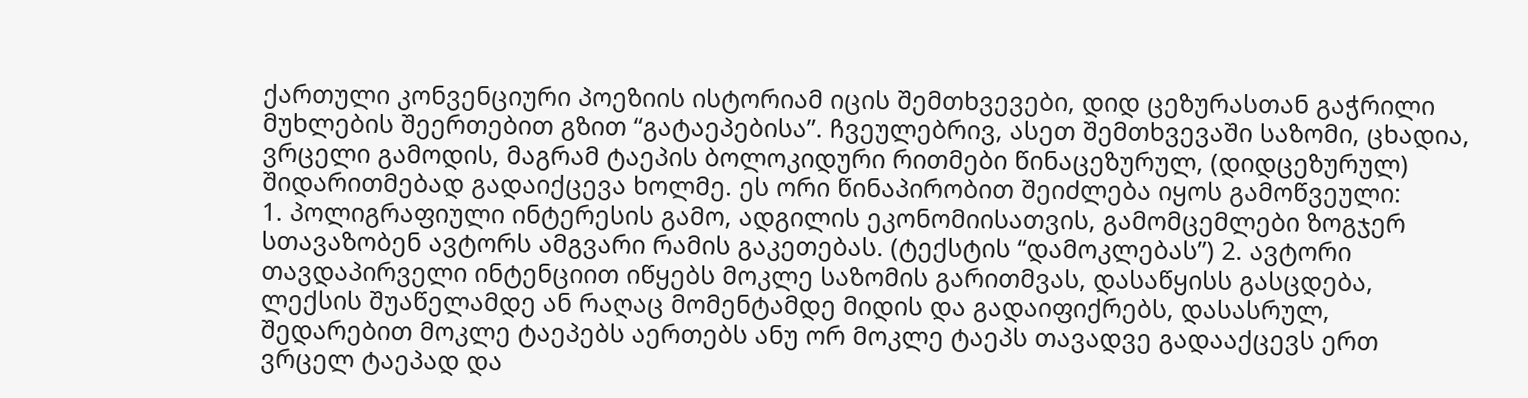ქართული კონვენციური პოეზიის ისტორიამ იცის შემთხვევები, დიდ ცეზურასთან გაჭრილი მუხლების შეერთებით გზით “გატაეპებისა”. ჩვეულებრივ, ასეთ შემთხვევაში საზომი, ცხადია, ვრცელი გამოდის, მაგრამ ტაეპის ბოლოკიდური რითმები წინაცეზურულ, (დიდცეზურულ) შიდარითმებად გადაიქცევა ხოლმე. ეს ორი წინაპირობით შეიძლება იყოს გამოწვეული:
1. პოლიგრაფიული ინტერესის გამო, ადგილის ეკონომიისათვის, გამომცემლები ზოგჯერ სთავაზობენ ავტორს ამგვარი რამის გაკეთებას. (ტექსტის “დამოკლებას”) 2. ავტორი თავდაპირველი ინტენციით იწყებს მოკლე საზომის გარითმვას, დასაწყისს გასცდება, ლექსის შუაწელამდე ან რაღაც მომენტამდე მიდის და გადაიფიქრებს, დასასრულ, შედარებით მოკლე ტაეპებს აერთებს ანუ ორ მოკლე ტაეპს თავადვე გადააქცევს ერთ ვრცელ ტაეპად და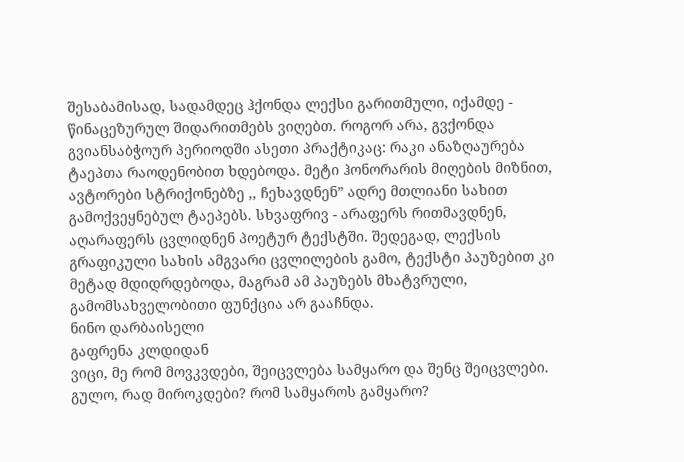შესაბამისად, სადამდეც ჰქონდა ლექსი გარითმული, იქამდე - წინაცეზურულ შიდარითმებს ვიღებთ. როგორ არა, გვქონდა გვიანსაბჭოურ პერიოდში ასეთი პრაქტიკაც: რაკი ანაზღაურება ტაეპთა რაოდენობით ხდებოდა. მეტი ჰონორარის მიღების მიზნით, ავტორები სტრიქონებზე ,, ჩეხავდნენ” ადრე მთლიანი სახით გამოქვეყნებულ ტაეპებს. სხვაფრივ - არაფერს რითმავდნენ, აღარაფერს ცვლიდნენ პოეტურ ტექსტში. შედეგად, ლექსის გრაფიკული სახის ამგვარი ცვლილების გამო, ტექსტი პაუზებით კი მეტად მდიდრდებოდა, მაგრამ ამ პაუზებს მხატვრული, გამომსახველობითი ფუნქცია არ გააჩნდა.
ნინო დარბაისელი
გაფრენა კლდიდან
ვიცი, მე რომ მოვკვდები, შეიცვლება სამყარო და შენც შეიცვლები.
გულო, რად მიროკდები? რომ სამყაროს გამყარო?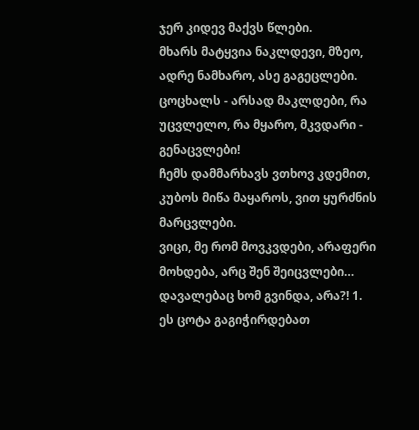ჯერ კიდევ მაქვს წლები.
მხარს მატყვია ნაკლდევი, მზეო, ადრე ნამხარო, ასე გაგეცლები.
ცოცხალს - არსად მაკლდები, რა უცვლელო, რა მყარო, მკვდარი - გენაცვლები!
ჩემს დამმარხავს ვთხოვ კდემით, კუბოს მიწა მაყაროს, ვით ყურძნის მარცვლები.
ვიცი, მე რომ მოვკვდები, არაფერი მოხდება, არც შენ შეიცვლები…
დავალებაც ხომ გვინდა, არა?! 1. ეს ცოტა გაგიჭირდებათ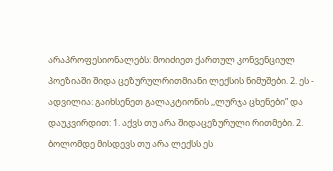არაპროფესიონალებს: მოიძიეთ ქართულ კონვენციულ პოეზიაში შიდა ცეზურულრითმიანი ლექსის ნიმუშები. 2. ეს - ადვილია: გაიხსენეთ გალაკტიონის ,,ლურჯა ცხენები” და დაუკვირდით: 1. აქვს თუ არა შიდაცეზურული რითმები. 2. ბოლომდე მისდევს თუ არა ლექსს ეს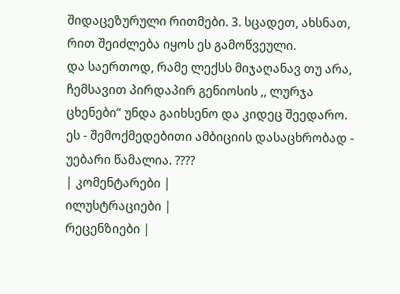შიდაცეზურული რითმები. 3. სცადეთ, ახსნათ, რით შეიძლება იყოს ეს გამოწვეული.
და საერთოდ, რამე ლექსს მიჯაღანავ თუ არა, ჩემსავით პირდაპირ გენიოსის ,, ლურჯა ცხენები” უნდა გაიხსენო და კიდეც შეედარო. ეს - შემოქმედებითი ამბიციის დასაცხრობად - უებარი წამალია. ????
| კომენტარები |
ილუსტრაციები |
რეცენზიები |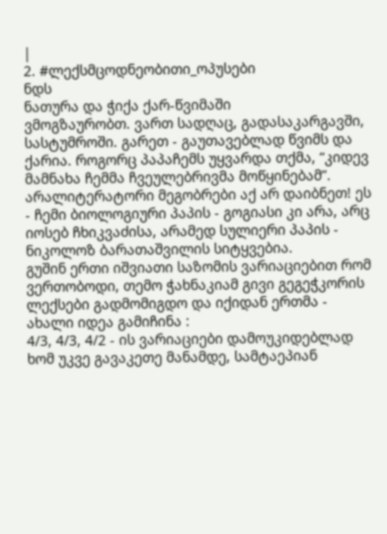|
2. #ლექსმცოდნეობითი_ოპუსები
ნდს
ნათურა და ჭიქა ქარ-წვიმაში
ვმოგზაურობთ. ვართ სადღაც, გადასაკარგავში, სასტუმროში. გარეთ - გაუთავებლად წვიმს და ქარია. როგორც პაპაჩემს უყვარდა თქმა, “კიდევ მამნახა ჩემმა ჩვეულებრივმა მოწყინებამ”. არალიტერატორი მეგობრები აქ არ დაიბნეთ! ეს - ჩემი ბიოლოგიური პაპის - გოგიასი კი არა, არც იოსებ ჩხიკვაძისა, არამედ სულიერი პაპის - ნიკოლოზ ბარათაშვილის სიტყვებია.
გუშინ ერთი იშვიათი საზომის ვარიაციებით რომ ვერთობოდი, თემო ჭახნაკიამ გივი გეგეჭკორის ლექსები გადმომიგდო და იქიდან ერთმა - ახალი იდეა გამიჩინა :
4/3, 4/3, 4/2 - ის ვარიაციები დამოუკიდებლად ხომ უკვე გავაკეთე მანამდე, სამტაეპიან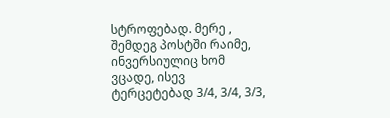სტროფებად. მერე , შემდეგ პოსტში რაიმე, ინვერსიულიც ხომ ვცადე, ისევ ტერცეტებად 3/4, 3/4, 3/3,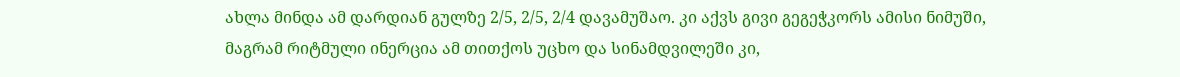ახლა მინდა ამ დარდიან გულზე 2/5, 2/5, 2/4 დავამუშაო. კი აქვს გივი გეგეჭკორს ამისი ნიმუში, მაგრამ რიტმული ინერცია ამ თითქოს უცხო და სინამდვილეში კი,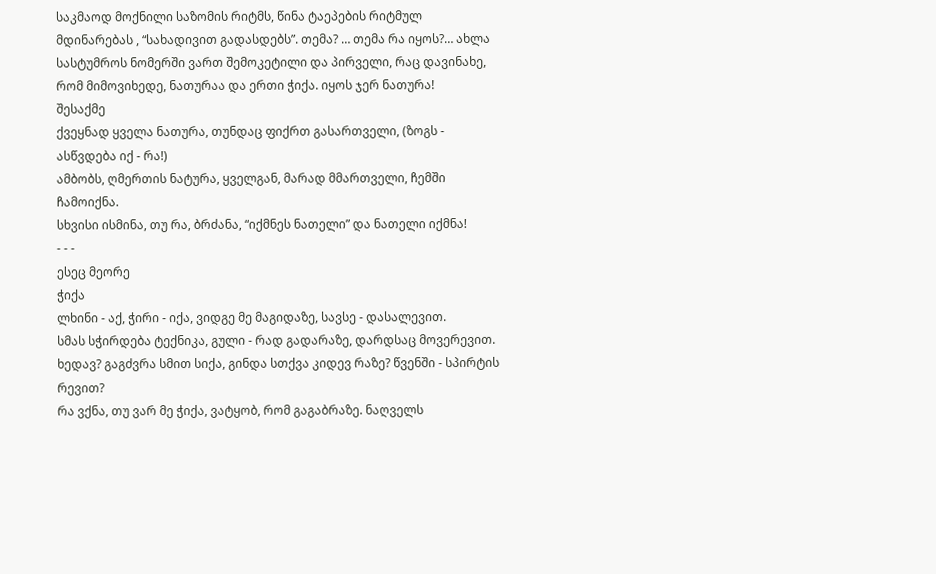საკმაოდ მოქნილი საზომის რიტმს, წინა ტაეპების რიტმულ მდინარებას , “სახადივით გადასდებს”. თემა? … თემა რა იყოს?… ახლა სასტუმროს ნომერში ვართ შემოკეტილი და პირველი, რაც დავინახე, რომ მიმოვიხედე, ნათურაა და ერთი ჭიქა. იყოს ჯერ ნათურა!
შესაქმე
ქვეყნად ყველა ნათურა, თუნდაც ფიქრთ გასართველი, (ზოგს - ასწვდება იქ - რა!)
ამბობს, ღმერთის ნატურა, ყველგან, მარად მმართველი, ჩემში ჩამოიქნა.
სხვისი ისმინა, თუ რა, ბრძანა, “იქმნეს ნათელი” და ნათელი იქმნა!
- - -
ესეც მეორე
ჭიქა
ლხინი - აქ, ჭირი - იქა, ვიდგე მე მაგიდაზე, სავსე - დასალევით.
სმას სჭირდება ტექნიკა, გული - რად გადარაზე, დარდსაც მოვერევით.
ხედავ? გაგძვრა სმით სიქა, გინდა სთქვა კიდევ რაზე? წვენში - სპირტის რევით?
რა ვქნა, თუ ვარ მე ჭიქა, ვატყობ, რომ გაგაბრაზე. ნაღველს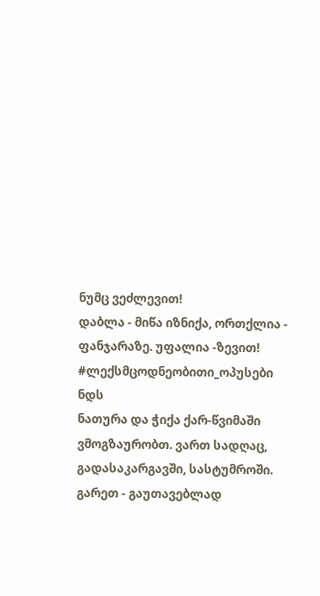ნუმც ვეძლევით!
დაბლა - მიწა იზნიქა, ორთქლია - ფანჯარაზე. უფალია -ზევით! #ლექსმცოდნეობითი_ოპუსები
ნდს
ნათურა და ჭიქა ქარ-წვიმაში
ვმოგზაურობთ. ვართ სადღაც, გადასაკარგავში, სასტუმროში. გარეთ - გაუთავებლად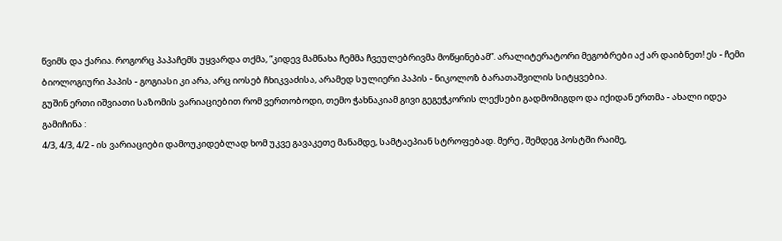წვიმს და ქარია. როგორც პაპაჩემს უყვარდა თქმა, “კიდევ მამნახა ჩემმა ჩვეულებრივმა მოწყინებამ”. არალიტერატორი მეგობრები აქ არ დაიბნეთ! ეს - ჩემი ბიოლოგიური პაპის - გოგიასი კი არა, არც იოსებ ჩხიკვაძისა, არამედ სულიერი პაპის - ნიკოლოზ ბარათაშვილის სიტყვებია.
გუშინ ერთი იშვიათი საზომის ვარიაციებით რომ ვერთობოდი, თემო ჭახნაკიამ გივი გეგეჭკორის ლექსები გადმომიგდო და იქიდან ერთმა - ახალი იდეა გამიჩინა :
4/3, 4/3, 4/2 - ის ვარიაციები დამოუკიდებლად ხომ უკვე გავაკეთე მანამდე, სამტაეპიან სტროფებად. მერე , შემდეგ პოსტში რაიმე,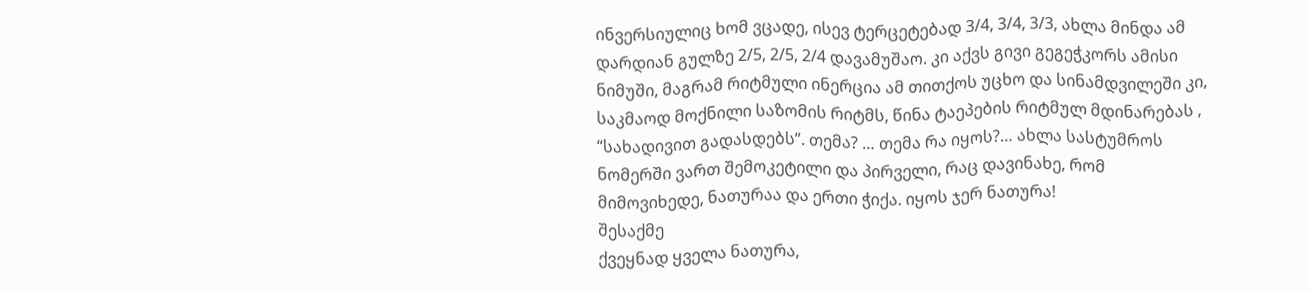ინვერსიულიც ხომ ვცადე, ისევ ტერცეტებად 3/4, 3/4, 3/3, ახლა მინდა ამ დარდიან გულზე 2/5, 2/5, 2/4 დავამუშაო. კი აქვს გივი გეგეჭკორს ამისი ნიმუში, მაგრამ რიტმული ინერცია ამ თითქოს უცხო და სინამდვილეში კი, საკმაოდ მოქნილი საზომის რიტმს, წინა ტაეპების რიტმულ მდინარებას , “სახადივით გადასდებს”. თემა? … თემა რა იყოს?… ახლა სასტუმროს ნომერში ვართ შემოკეტილი და პირველი, რაც დავინახე, რომ მიმოვიხედე, ნათურაა და ერთი ჭიქა. იყოს ჯერ ნათურა!
შესაქმე
ქვეყნად ყველა ნათურა,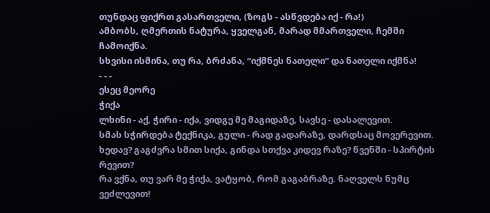თუნდაც ფიქრთ გასართველი, (ზოგს - ასწვდება იქ - რა!)
ამბობს, ღმერთის ნატურა, ყველგან, მარად მმართველი, ჩემში ჩამოიქნა.
სხვისი ისმინა, თუ რა, ბრძანა, “იქმნეს ნათელი” და ნათელი იქმნა!
- - -
ესეც მეორე
ჭიქა
ლხინი - აქ, ჭირი - იქა, ვიდგე მე მაგიდაზე, სავსე - დასალევით.
სმას სჭირდება ტექნიკა, გული - რად გადარაზე, დარდსაც მოვერევით.
ხედავ? გაგძვრა სმით სიქა, გინდა სთქვა კიდევ რაზე? წვენში - სპირტის რევით?
რა ვქნა, თუ ვარ მე ჭიქა, ვატყობ, რომ გაგაბრაზე. ნაღველს ნუმც ვეძლევით!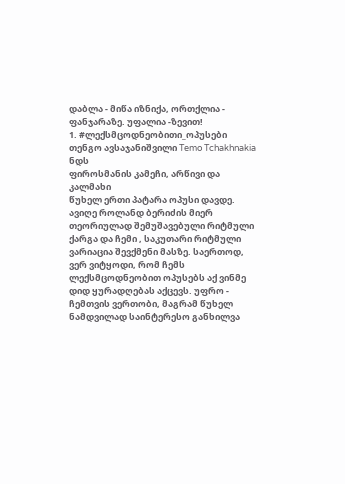დაბლა - მიწა იზნიქა, ორთქლია - ფანჯარაზე. უფალია -ზევით!
1. #ლექსმცოდნეობითი_ოპუსები თენგო ავსაჯანიშვილი Temo Tchakhnakia
ნდს
ფიროსმანის კამეჩი, არწივი და კალმახი
წუხელ ერთი პატარა ოპუსი დავდე. ავიღე როლანდ ბერიძის მიერ თეორიულად შემუშავებული რიტმული ქარგა და ჩემი , საკუთარი რიტმული ვარიაცია შევქმენი მასზე. საერთოდ, ვერ ვიტყოდი, რომ ჩემს ლექსმცოდნეობით ოპუსებს აქ ვინმე დიდ ყურადღებას აქცევს. უფრო - ჩემთვის ვერთობი, მაგრამ წუხელ ნამდვილად საინტერესო განხილვა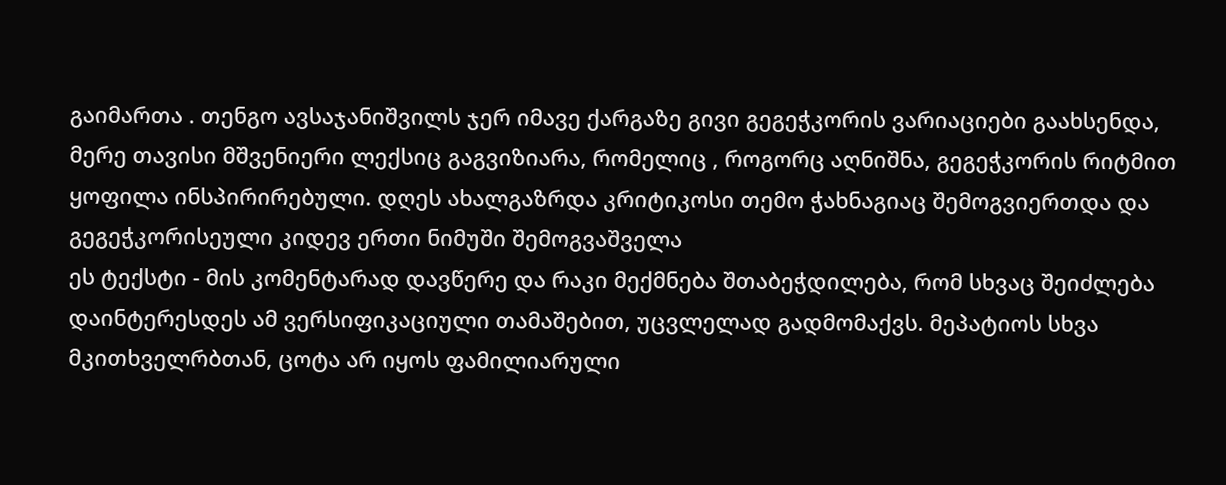გაიმართა . თენგო ავსაჯანიშვილს ჯერ იმავე ქარგაზე გივი გეგეჭკორის ვარიაციები გაახსენდა, მერე თავისი მშვენიერი ლექსიც გაგვიზიარა, რომელიც , როგორც აღნიშნა, გეგეჭკორის რიტმით ყოფილა ინსპირირებული. დღეს ახალგაზრდა კრიტიკოსი თემო ჭახნაგიაც შემოგვიერთდა და გეგეჭკორისეული კიდევ ერთი ნიმუში შემოგვაშველა
ეს ტექსტი - მის კომენტარად დავწერე და რაკი მექმნება შთაბეჭდილება, რომ სხვაც შეიძლება დაინტერესდეს ამ ვერსიფიკაციული თამაშებით, უცვლელად გადმომაქვს. მეპატიოს სხვა მკითხველრბთან, ცოტა არ იყოს ფამილიარული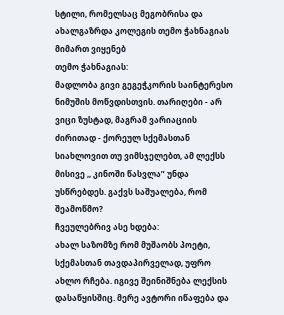სტილი, რომელსაც მეგობრისა და ახალგაზრდა კოლეგის თემო ჭახნაგიას მიმართ ვიყენებ
თემო ჭახნაგიას:
მადლობა გივი გეგეჭკორის საინტერესო ნიმუშის მოწვდისთვის. თარიღები - არ ვიცი ზუსტად, მაგრამ ვარიაციის ძირითად - ქორეულ სქემასთან სიახლოვით თუ ვიმსჯელებთ, ამ ლექსს მისივე ,, კინოში წასვლა” უნდა უსწრებდეს. გაქვს საშუალება, რომ შეამოწმო?
ჩვეულებრივ ასე ხდება:
ახალ საზომზე რომ მუშაობს პოეტი, სქემასთან თავდაპირველად, უფრო ახლო რჩება. იგივე შეინიშნება ლექსის დასაწყისშიც. მერე ავტორი იწაფება და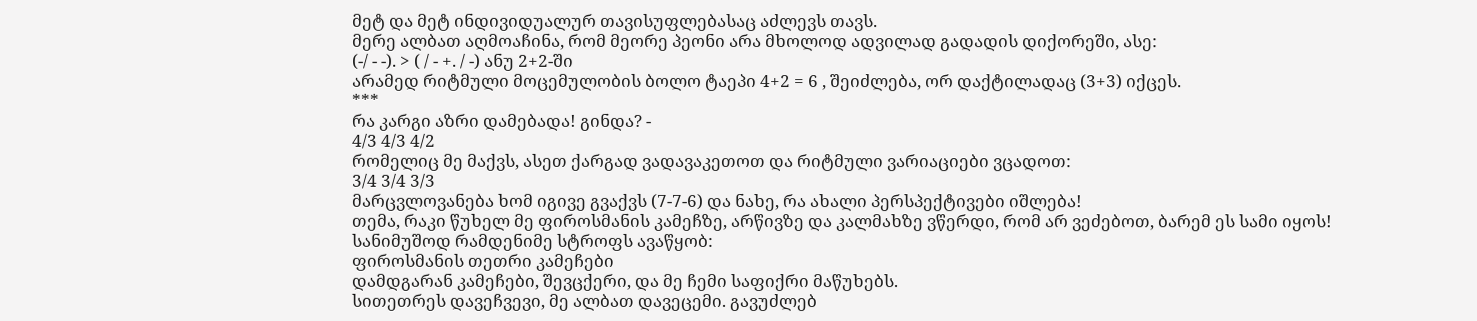მეტ და მეტ ინდივიდუალურ თავისუფლებასაც აძლევს თავს.
მერე ალბათ აღმოაჩინა, რომ მეორე პეონი არა მხოლოდ ადვილად გადადის დიქორეში, ასე:
(-/ - -). > ( / - +. / -) ანუ 2+2-ში
არამედ რიტმული მოცემულობის ბოლო ტაეპი 4+2 = 6 , შეიძლება, ორ დაქტილადაც (3+3) იქცეს.
***
რა კარგი აზრი დამებადა! გინდა? -
4/3 4/3 4/2
რომელიც მე მაქვს, ასეთ ქარგად ვადავაკეთოთ და რიტმული ვარიაციები ვცადოთ:
3/4 3/4 3/3
მარცვლოვანება ხომ იგივე გვაქვს (7-7-6) და ნახე, რა ახალი პერსპექტივები იშლება!
თემა, რაკი წუხელ მე ფიროსმანის კამეჩზე, არწივზე და კალმახზე ვწერდი, რომ არ ვეძებოთ, ბარემ ეს სამი იყოს!
სანიმუშოდ რამდენიმე სტროფს ავაწყობ:
ფიროსმანის თეთრი კამეჩები
დამდგარან კამეჩები, შევცქერი, და მე ჩემი საფიქრი მაწუხებს.
სითეთრეს დავეჩვევი, მე ალბათ დავეცემი. გავუძლებ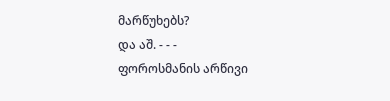მარწუხებს?
და აშ. - - -
ფოროსმანის არწივი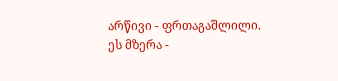არწივი - ფრთაგაშლილი. ეს მზერა -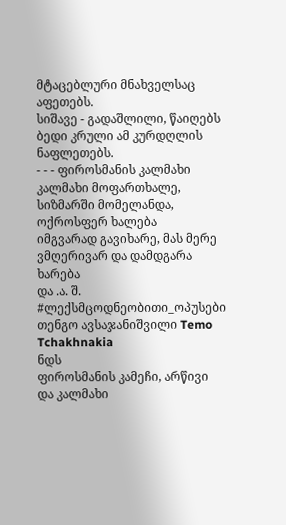მტაცებლური მნახველსაც აფეთებს.
სიშავე - გადაშლილი, წაიღებს ბედი კრული ამ კურდღლის ნაფლეთებს.
- - - ფიროსმანის კალმახი
კალმახი მოფართხალე, სიზმარში მომელანდა, ოქროსფერ ხალება
იმგვარად გავიხარე, მას მერე ვმღერივარ და დამდგარა ხარება
და .ა. შ. #ლექსმცოდნეობითი_ოპუსები თენგო ავსაჯანიშვილი Temo Tchakhnakia
ნდს
ფიროსმანის კამეჩი, არწივი და კალმახი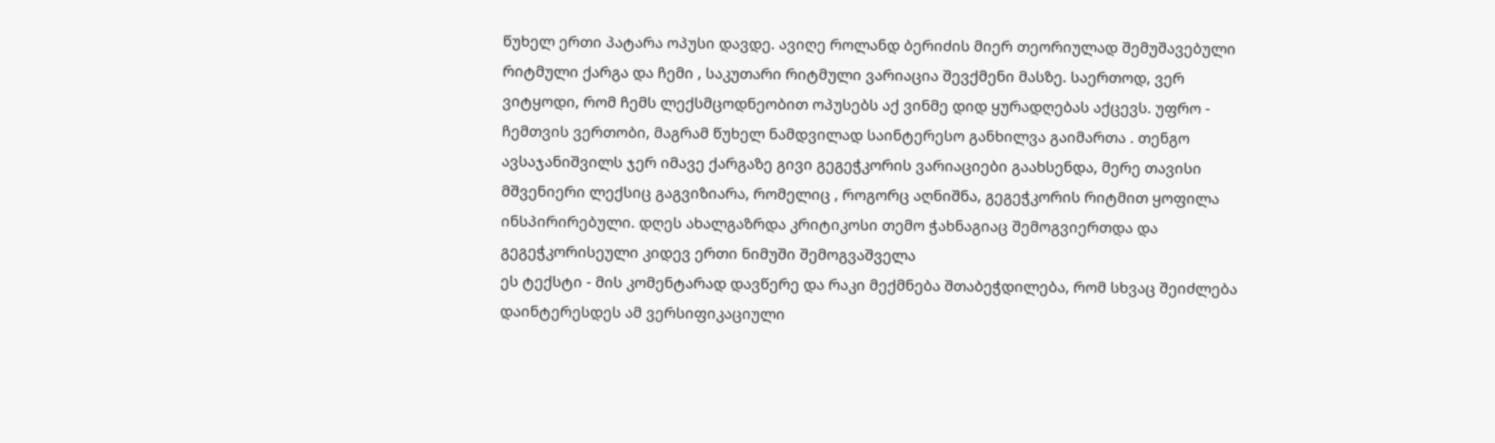წუხელ ერთი პატარა ოპუსი დავდე. ავიღე როლანდ ბერიძის მიერ თეორიულად შემუშავებული რიტმული ქარგა და ჩემი , საკუთარი რიტმული ვარიაცია შევქმენი მასზე. საერთოდ, ვერ ვიტყოდი, რომ ჩემს ლექსმცოდნეობით ოპუსებს აქ ვინმე დიდ ყურადღებას აქცევს. უფრო - ჩემთვის ვერთობი, მაგრამ წუხელ ნამდვილად საინტერესო განხილვა გაიმართა . თენგო ავსაჯანიშვილს ჯერ იმავე ქარგაზე გივი გეგეჭკორის ვარიაციები გაახსენდა, მერე თავისი მშვენიერი ლექსიც გაგვიზიარა, რომელიც , როგორც აღნიშნა, გეგეჭკორის რიტმით ყოფილა ინსპირირებული. დღეს ახალგაზრდა კრიტიკოსი თემო ჭახნაგიაც შემოგვიერთდა და გეგეჭკორისეული კიდევ ერთი ნიმუში შემოგვაშველა
ეს ტექსტი - მის კომენტარად დავწერე და რაკი მექმნება შთაბეჭდილება, რომ სხვაც შეიძლება დაინტერესდეს ამ ვერსიფიკაციული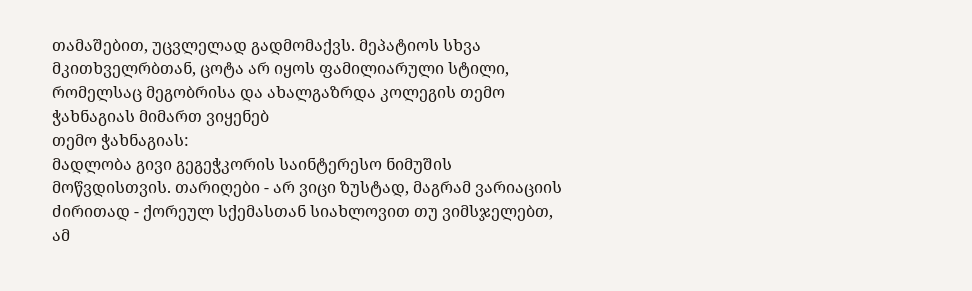თამაშებით, უცვლელად გადმომაქვს. მეპატიოს სხვა მკითხველრბთან, ცოტა არ იყოს ფამილიარული სტილი, რომელსაც მეგობრისა და ახალგაზრდა კოლეგის თემო ჭახნაგიას მიმართ ვიყენებ
თემო ჭახნაგიას:
მადლობა გივი გეგეჭკორის საინტერესო ნიმუშის მოწვდისთვის. თარიღები - არ ვიცი ზუსტად, მაგრამ ვარიაციის ძირითად - ქორეულ სქემასთან სიახლოვით თუ ვიმსჯელებთ, ამ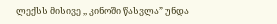ლექსს მისივე ,, კინოში წასვლა” უნდა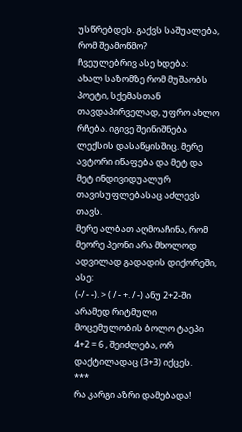უსწრებდეს. გაქვს საშუალება, რომ შეამოწმო?
ჩვეულებრივ ასე ხდება:
ახალ საზომზე რომ მუშაობს პოეტი, სქემასთან თავდაპირველად, უფრო ახლო რჩება. იგივე შეინიშნება ლექსის დასაწყისშიც. მერე ავტორი იწაფება და მეტ და მეტ ინდივიდუალურ თავისუფლებასაც აძლევს თავს.
მერე ალბათ აღმოაჩინა, რომ მეორე პეონი არა მხოლოდ ადვილად გადადის დიქორეში, ასე:
(-/ - -). > ( / - +. / -) ანუ 2+2-ში
არამედ რიტმული მოცემულობის ბოლო ტაეპი 4+2 = 6 , შეიძლება, ორ დაქტილადაც (3+3) იქცეს.
***
რა კარგი აზრი დამებადა!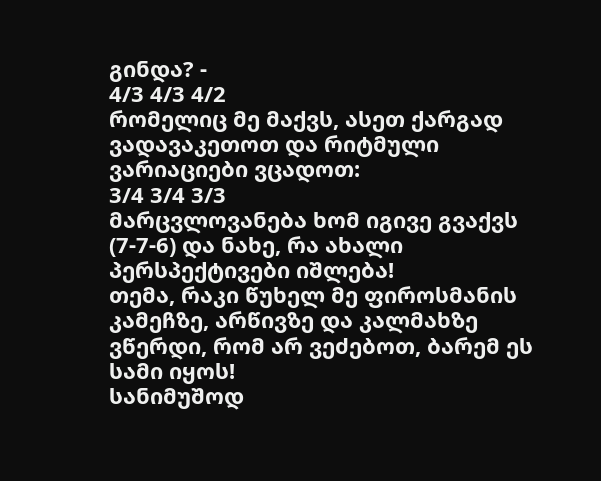გინდა? -
4/3 4/3 4/2
რომელიც მე მაქვს, ასეთ ქარგად ვადავაკეთოთ და რიტმული ვარიაციები ვცადოთ:
3/4 3/4 3/3
მარცვლოვანება ხომ იგივე გვაქვს (7-7-6) და ნახე, რა ახალი პერსპექტივები იშლება!
თემა, რაკი წუხელ მე ფიროსმანის კამეჩზე, არწივზე და კალმახზე ვწერდი, რომ არ ვეძებოთ, ბარემ ეს სამი იყოს!
სანიმუშოდ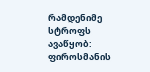რამდენიმე სტროფს ავაწყობ:
ფიროსმანის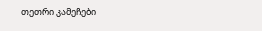თეთრი კამეჩები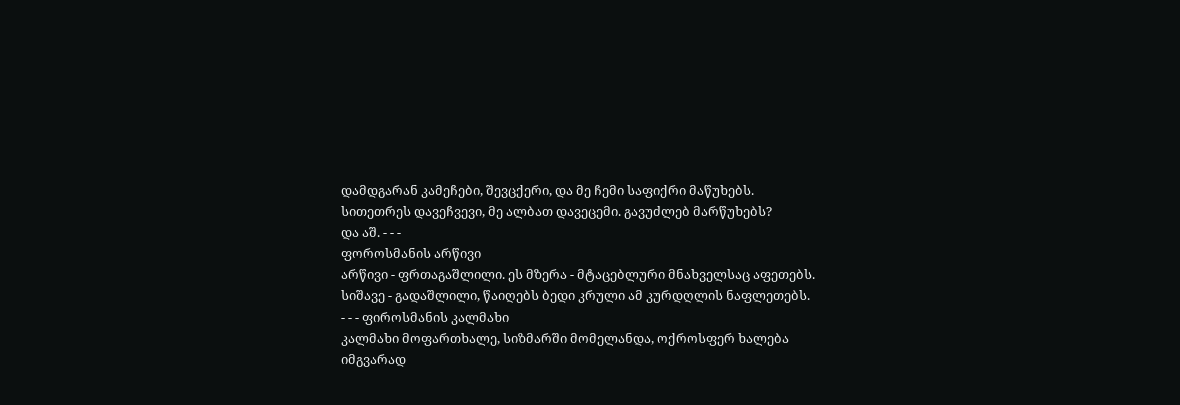დამდგარან კამეჩები, შევცქერი, და მე ჩემი საფიქრი მაწუხებს.
სითეთრეს დავეჩვევი, მე ალბათ დავეცემი. გავუძლებ მარწუხებს?
და აშ. - - -
ფოროსმანის არწივი
არწივი - ფრთაგაშლილი. ეს მზერა - მტაცებლური მნახველსაც აფეთებს.
სიშავე - გადაშლილი, წაიღებს ბედი კრული ამ კურდღლის ნაფლეთებს.
- - - ფიროსმანის კალმახი
კალმახი მოფართხალე, სიზმარში მომელანდა, ოქროსფერ ხალება
იმგვარად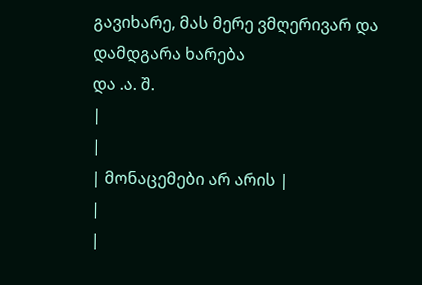გავიხარე, მას მერე ვმღერივარ და დამდგარა ხარება
და .ა. შ.
|
|
| მონაცემები არ არის |
|
|